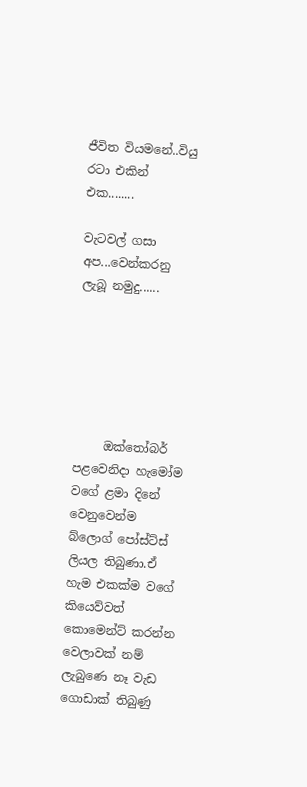ජීවිත වියමනේ..වියු රටා එකින් එක........

වැටවල් ගසා අප...වෙන්කරනු ලැබූ නමුදු......






     ඔක්තෝබර් පළවෙනිදා හැමෝම වගේ ළමා දිනේ වෙනුවෙන්ම බ්ලොග් පෝස්ට්ස් ලියල තිබුණා.ඒ හැම එකක්ම වගේ කියෙව්වත් කොමෙන්ට් කරන්න වෙලාවක් නම් ලැබුණෙ නෑ වැඩ ගොඩාක් තිබුණු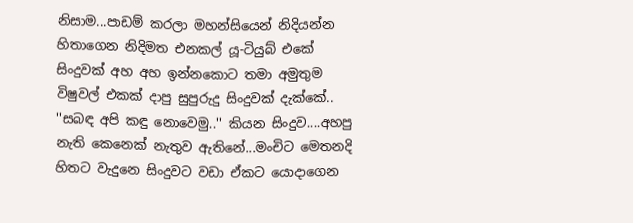නිසාම...පාඩම් කරලා මහන්සියෙන් නිදියන්න හිතාගෙන නිදිමත එනකල් යූ-ටියුබ් එකේ සිංදුවක් අහ අහ ඉන්නකොට තමා අමුතුම විෂුවල් එකක් දාපු සුපුරුදු සිංදුවක් දැක්කේ..   ''සබඳ අපි කඳු නොවෙමු..'' කියන සිංදුව....අහපු නැති කෙනෙක් නැතුව ඇතිනේ...මංචිට මෙතනදි හිතට වැදුනෙ සිංදුවට වඩා ඒකට යොදාගෙන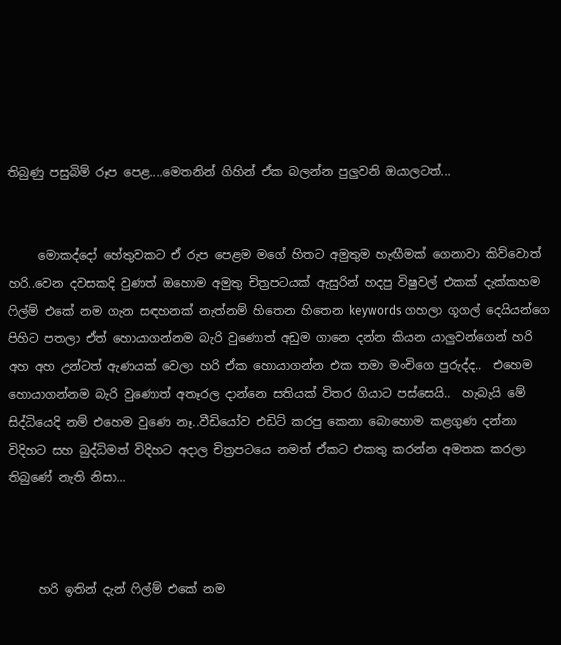තිබුණු පසුබිම් රූප පෙළ....මෙතනින් ගිහින් ඒක බලන්න පුලුවනි ඔයාලටත්...


     මොකද්දෝ හේතුවකට ඒ රුප පෙළම මගේ හිතට අමුතුම හැඟීමක් ගෙනාවා කිව්වොත් හරි..වෙන දවසකදි වුණත් ඔහොම අමුතු චිත්‍රපටයක් ඇසුරින් හදපු විෂුවල් එකක් දැක්කහම ෆිල්ම් එකේ නම ගැන සඳහනක් නැත්නම් හිතෙන හිතෙන keywords ගහලා ගූගල් දෙයියන්ගෙ පිහිට පතලා ඒත් හොයාගන්නම බැරි වුණොත් අඩුම ගානෙ දන්න කියන යාලුවන්ගෙන් හරි අහ අහ උන්ටත් ඇණයක් වෙලා හරි ඒක හොයාගන්න එක තමා මංචිගෙ පුරුද්ද..  එහෙම හොයාගන්නම බැරි වුණොත් අතෑරල දාන්නෙ සතියක් විතර ගියාට පස්සෙයි..  හැබැයි මේ සිද්ධියෙදි නම් එහෙම වුණෙ නෑ..වීඩියෝව එඩිට් කරපු කෙනා බොහොම කළගුණ දන්නා විදිහට සහ බුද්ධිමත් විදිහට අදාල චිත්‍රපටයෙ නමත් ඒකට එකතු කරන්න අමතක කරලා තිබුණේ නැති නිසා...



     හරි ඉතින් දැන් ෆිල්ම් එකේ නම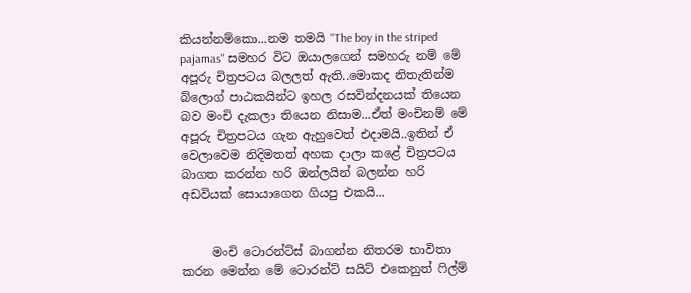කියන්නම්කො...නම තමයි ''The boy in the striped pajamas'' සමහර විට ඔයාලගෙන් සමහරු නම් මේ අපූරු චිත්‍රපටය බලලත් ඇති..මොකද නිතැතින්ම බ්ලොග් පාඨකයින්ට ඉහල රසවින්දනයක් තියෙන බව මංචි දැකලා තියෙන නිසාම...ඒත් මංචිනම් මේ අපූරු චිත්‍රපටය ගැන ඇහුවෙත් එදාමයි..ඉතින් ඒ වෙලාවෙම නිදිමතත් අහක දාලා කළේ චිත්‍රපටය බාගත කරන්න හරි ඔන්ලයින් බලන්න හරි අඩවියක් සොයාගෙන ගියපු එකයි...


     මංචි ටොරන්ට්ස් බාගන්න නිතරම භාවිතා කරන මෙන්න මේ ටොරන්ට් සයිට් එකෙනුත් ෆිල්ම්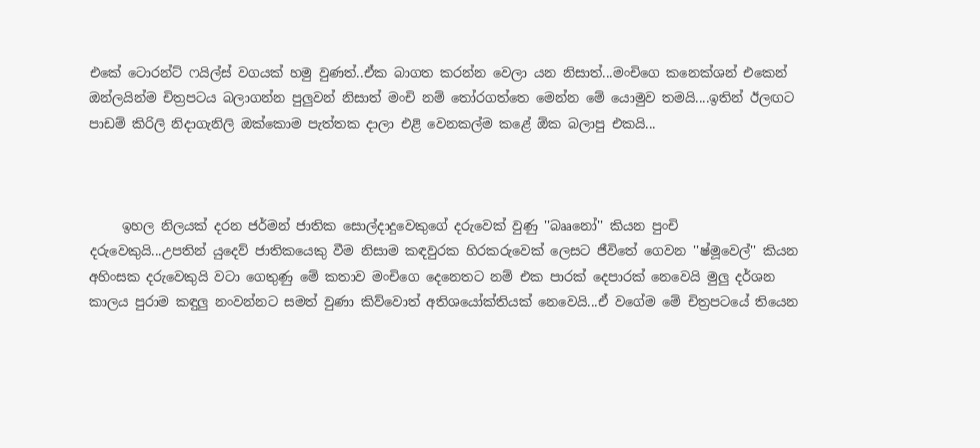එකේ ටොරන්ට් ෆයිල්ස් වගයක් හමු වුණත්..ඒක බාගත කරන්න වෙලා යන නිසාත්...මංචිගෙ කනෙක්ශන් එකෙන් ඔන්ලයින්ම චිත්‍රපටය බලාගන්න පුලුවන් නිසාත් මංචි නම් තෝරගත්තෙ මෙන්න මේ යොමුව තමයි....ඉතින් ඊලඟට පාඩම් කිරිලි නිදාගැනිලි ඔක්කොම පැත්තක දාලා එළි වෙනකල්ම කළේ ඕක බලාපු එකයි...



     ඉහල නිලයක් දරන ජර්මන් ජාතික සොල්දාදුවෙකුගේ දරුවෙක් වුණු ''බෲනෝ'' කියන පුංචි දරුවෙකුයි...උපතින් යුදෙව් ජාතිකයෙකු වීම නිසාම කඳවුරක හිරකරුවෙක් ලෙසට ජීවිතේ ගෙවන ''ෂ්මූවෙල්'' කියන අහිංසක දරුවෙකුයි වටා ගෙතුණු මේ කතාව මංචිගෙ දෙනෙතට නම් එක පාරක් දෙපාරක් නෙවෙයි මුලු දර්ශන කාලය පුරාම කඳුලු නංවන්නට සමත් වුණා කිව්වොත් අතිශයෝක්තියක් නෙවෙයි...ඒ වගේම මේ චිත්‍රපටයේ තියෙන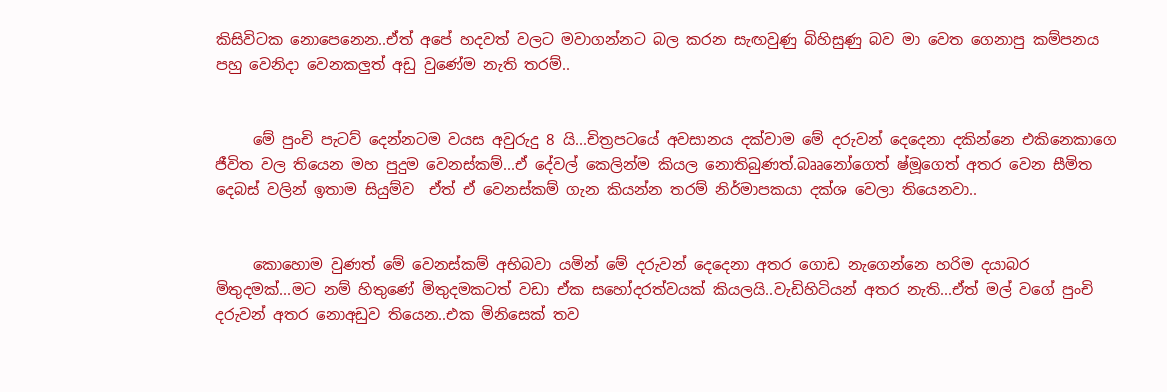කිසිවිටක නොපෙනෙන..ඒත් අපේ හදවත් වලට මවාගන්නට බල කරන සැඟවුණු බිහිසුණු බව මා වෙත ගෙනාපු කම්පනය පහු වෙනිදා වෙනකලුත් අඩු වුණේම නැති තරම්..


     මේ පුංචි පැටව් දෙන්නටම වයස අවුරුදු 8 යි...චිත්‍රපටයේ අවසානය දක්වාම මේ දරුවන් දෙදෙනා දකින්නෙ එකිනෙකාගෙ ජීවිත වල තියෙන මහ පුදුම වෙනස්කම්...ඒ දේවල් කෙලින්ම කියල නොතිබුණත්.බෲනෝගෙත් ෂ්මූගෙත් අතර වෙන සීමිත දෙබස් වලින් ඉතාම සියුම්ව  ඒත් ඒ වෙනස්කම් ගැන කියන්න තරම් නිර්මාපකයා දක්ශ වෙලා තියෙනවා..


     කොහොම වුණත් මේ වෙනස්කම් අභිබවා යමින් මේ දරුවන් දෙදෙනා අතර ගොඩ නැගෙන්නෙ හරිම දයාබර මිතුදමක්...මට නම් හිතුණේ මිතුදමකටත් වඩා ඒක සහෝදරත්වයක් කියලයි..වැඩිහිටියන් අතර නැති...ඒත් මල් වගේ පුංචි දරුවන් අතර නොඅඩුව තියෙන..එක මිනිසෙක් තව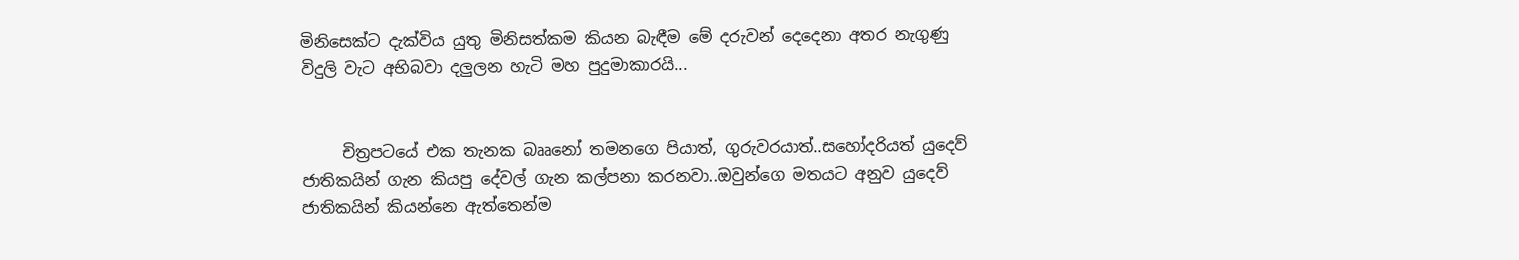මිනිසෙක්ට දැක්විය යුතු මිනිසත්කම කියන බැඳීම මේ දරුවන් දෙදෙනා අතර නැගුණු විදුලි වැට අභිබවා දලුලන හැටි මහ පුදුමාකාරයි...


     චිත්‍රපටයේ එක තැනක බෲනෝ තමනගෙ පියාත්, ගුරුවරයාත්..සහෝදරියත් යුදෙව් ජාතිකයින් ගැන කියපු දේවල් ගැන කල්පනා කරනවා..ඔවුන්ගෙ මතයට අනුව යුදෙව් ජාතිකයින් කියන්නෙ ඇත්තෙන්ම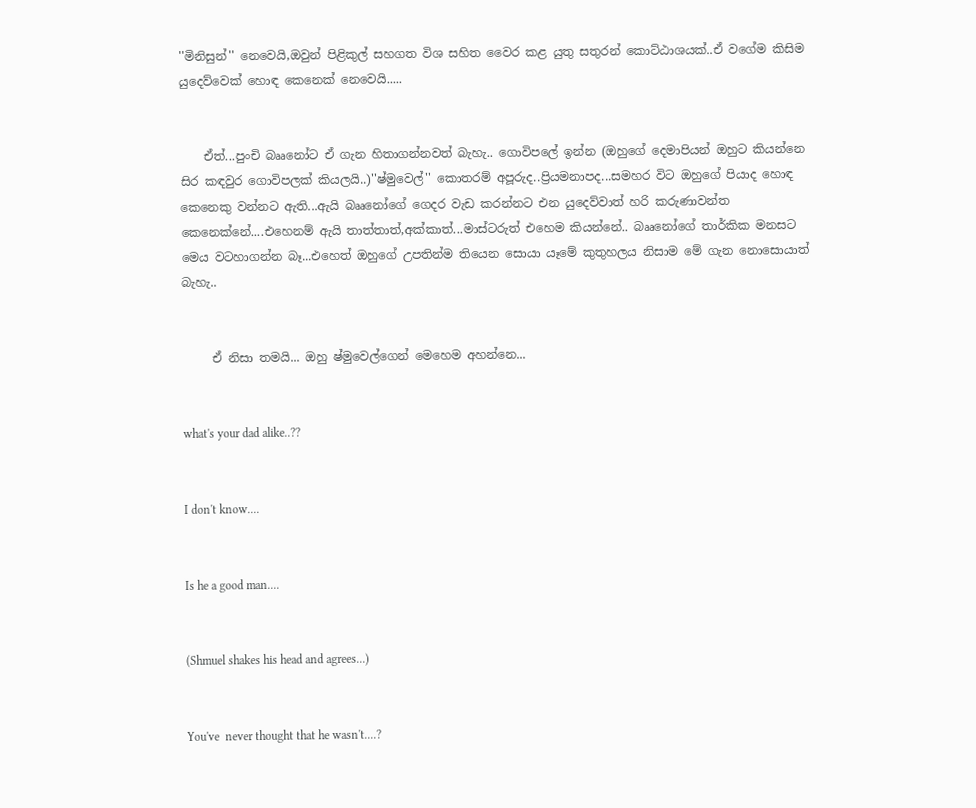''මිනිසුන්'' නෙවෙයි,ඔවුන් පිළිකුල් සහගත විශ සහිත වෛර කළ යුතු සතුරන් කොට්ඨාශයක්..ඒ වගේම කිසිම යුදෙව්වෙක් හොඳ කෙනෙක් නෙවෙයි.....


    ඒත්...පුංචි බෲනෝට ඒ ගැන හිතාගන්නවත් බැහැ.. ගොවිපලේ ඉන්න (ඔහුගේ දෙමාපියන් ඔහුට කියන්නෙ සිර කඳවුර ගොවිපලක් කියලයි..)''ෂ්මුවෙල්'' කොතරම් අපූරුද..ප්‍රියමනාපද...සමහර විට ඔහුගේ පියාද හොඳ කෙනෙකු වන්නට ඇති...ඇයි බෲනෝගේ ගෙදර වැඩ කරන්නට එන යුදෙව්වාත් හරි කරුණාවන්ත කෙනෙක්නේ....එහෙනම් ඇයි තාත්තාත්,අක්කාත්...මාස්ටරුත් එහෙම කියන්නේ.. බෲනෝගේ තාර්කික මනසට මෙය වටහාගන්න බෑ...එහෙත් ඔහුගේ උපතින්ම තියෙන සොයා යෑමේ කුතුහලය නිසාම මේ ගැන නොසොයාත් බැහැ..


     ඒ නිසා තමයි... ඔහු ෂ්මුවෙල්ගෙන් මෙහෙම අහන්නෙ...


what's your dad alike..??


I don't know....


Is he a good man....


(Shmuel shakes his head and agrees...)


You've  never thought that he wasn't....?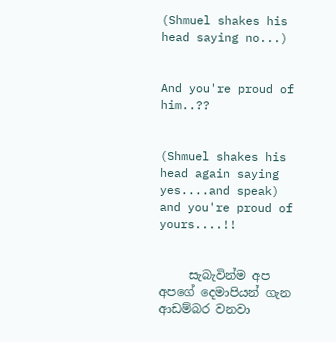(Shmuel shakes his head saying no...)


And you're proud of him..??


(Shmuel shakes his head again saying yes....and speak) and you're proud of yours....!!


     සැබැවින්ම අප අපගේ දෙමාපියන් ගැන ආඩම්බර වනවා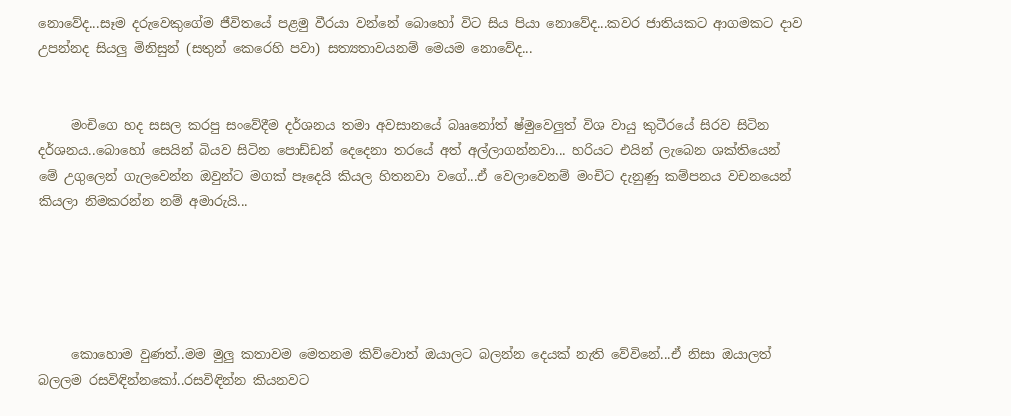නොවේද...සෑම දරුවෙකුගේම ජීවිතයේ පළමු වීරයා වන්නේ බොහෝ විට සිය පියා නොවේද...කවර ජාතියකට ආගමකට දාව උපන්නද සියලු මිනිසුන් (සතුන් කෙරෙහි පවා) සත්‍යතාවයනම් මෙයම නොවේද...


     මංචිගෙ හද සසල කරපු සංවේදීම දර්ශනය තමා අවසානයේ බෲනෝත් ෂ්මුවෙලුත් විශ වායු කුටීරයේ සිරව සිටින දර්ශනය..බොහෝ සෙයින් බියව සිටින පොඩ්ඩන් දෙදෙනා තරයේ අත් අල්ලාගන්නවා... හරියට එයින් ලැබෙන ශක්තියෙන් මේ උගුලෙන් ගැලවෙන්න ඔවුන්ට මගක් පෑදෙයි කියල හිතනවා වගේ...ඒ වෙලාවෙනම් මංචිට දැනුණු කම්පනය වචනයෙන් කියලා නිමකරන්න නම් අමාරුයි...





     කොහොම වුණත්..මම මුලු කතාවම මෙතනම කිව්වොත් ඔයාලට බලන්න දෙයක් නැති වේවිනේ...ඒ නිසා ඔයාලත් බලලම රසවිඳින්නකෝ..රසවිඳින්න කියනවට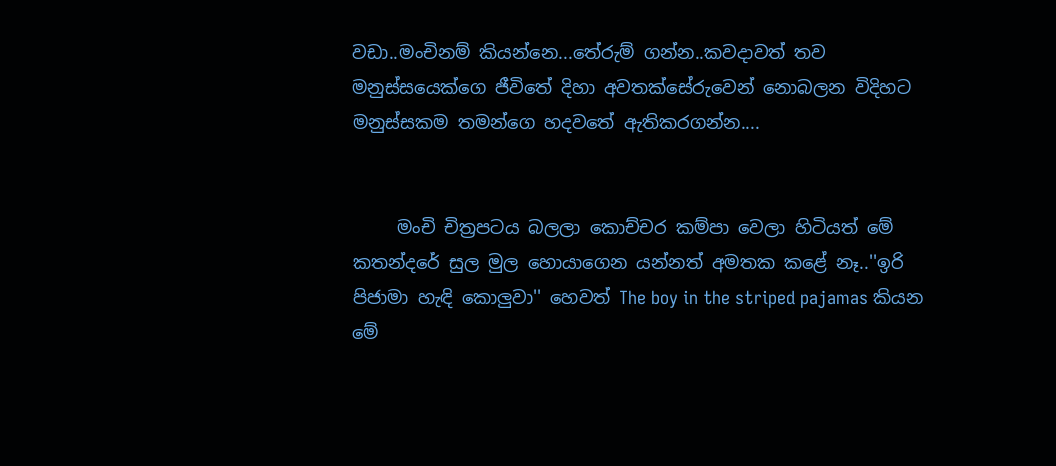වඩා..මංචිනම් කියන්නෙ...තේරුම් ගන්න..කවදාවත් තව මනුස්සයෙක්ගෙ ජීවිතේ දිහා අවතක්සේරුවෙන් නොබලන විදිහට මනුස්සකම තමන්ගෙ හදවතේ ඇතිකරගන්න....


     මංචි චිත්‍රපටය බලලා කොච්චර කම්පා වෙලා හිටියත් මේ කතන්දරේ සුල මුල හොයාගෙන යන්නත් අමතක කළේ නෑ..''ඉරි පිජාමා හැඳි කොලුවා'' හෙවත් The boy in the striped pajamas කියන මේ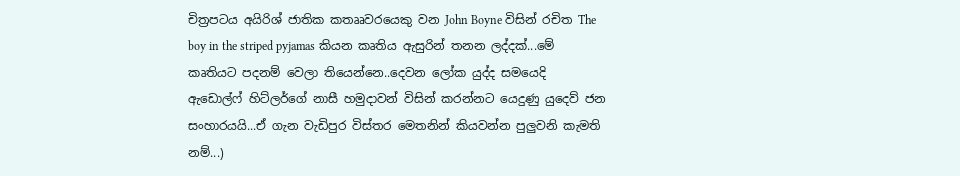චිත්‍රපටය අයිරිශ් ජාතික කතෲවරයෙකු වන John Boyne විසින් රචිත The boy in the striped pyjamas කියන කෘතිය ඇසුරින් තනන ලද්දක්...මේ කෘතියට පදනම් වෙලා තියෙන්නෙ..දෙවන ලෝක යුද්ද සමයෙදි ඇඩොල්ෆ් හිට්ලර්ගේ නාසී හමුදාවන් විසින් කරන්නට යෙදුණු යුදෙව් ජන සංහාරයයි...ඒ ගැන වැඩිපුර විස්තර මෙතනින් කියවන්න පුලුවනි කැමති නම්...)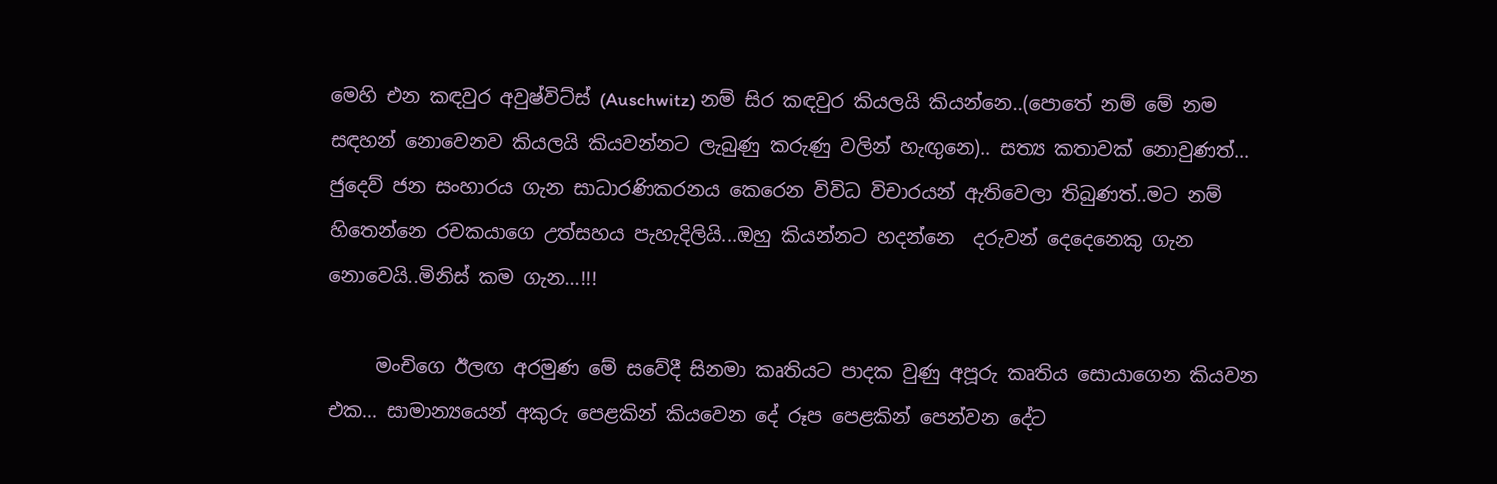මෙහි එන කඳවුර අවුෂ්විට්ස් (Auschwitz) නම් සිර කඳවුර කියලයි කියන්නෙ..(පොතේ නම් මේ නම සඳහන් නොවෙනව කියලයි කියවන්නට ලැබුණු කරුණු වලින් හැඟුනෙ).. සත්‍ය කතාවක් නොවුණත්... ජුදෙව් ජන සංහාරය ගැන සාධාරණිකරනය කෙරෙන විවිධ විචාරයන් ඇතිවෙලා තිබුණත්..මට නම් හිතෙන්නෙ රචකයාගෙ උත්සහය පැහැදිලියි...ඔහු කියන්නට හදන්නෙ  දරුවන් දෙදෙනෙකු ගැන නොවෙයි..මිනිස් කම ගැන...!!!

     මංචිගෙ ඊලඟ අරමුණ මේ සවේදී සිනමා කෘතියට පාදක වුණු අපූරු කෘතිය සොයාගෙන කියවන එක... සාමාන්‍යයෙන් අකුරු පෙළකින් කියවෙන දේ රූප පෙළකින් පෙන්වන දේට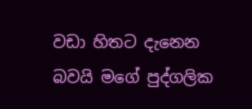වඩා හිතට දැනෙන බවයි මගේ පුද්ගලික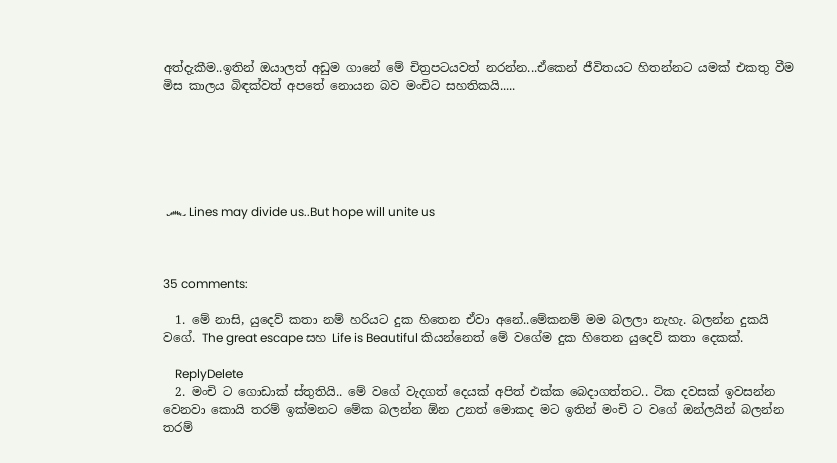අත්දැකීම..ඉතින් ඔයාලත් අඩුම ගානේ මේ චිත්‍රපටයවත් නරන්න...ඒකෙන් ජීවිතයට හිතන්නට යමක් එකතු වීම මිස කාලය බිඳක්වත් අපතේ නොයන බව මංචිට සහතිකයි.....






 ෴ Lines may divide us..But hope will unite us



35 comments:

  1. මේ නාසි, යුදෙව් කතා නම් හරියට දුක හිතෙන ඒවා අනේ..මේකනම් මම බලලා නැහැ. බලන්න දුකයි වගේ. The great escape සහ Life is Beautiful කියන්නෙත් මේ වගේම දුක හිතෙන යුදෙව් කතා දෙකක්.

    ReplyDelete
  2. මංචි ට ගොඩාක් ස්තුතියි.. මේ වගේ වැදගත් දෙයක් අපිත් එක්ක බෙදාගත්තට.. ටික දවසක් ඉවසන්න වෙනවා කොයි තරම් ඉක්මනට මේක බලන්න ඕන උනත් මොකද මට ඉතින් මංචි ට වගේ ඔන්ලයින් බලන්න තරම්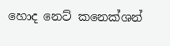හොද නෙට් කනෙක්ශන්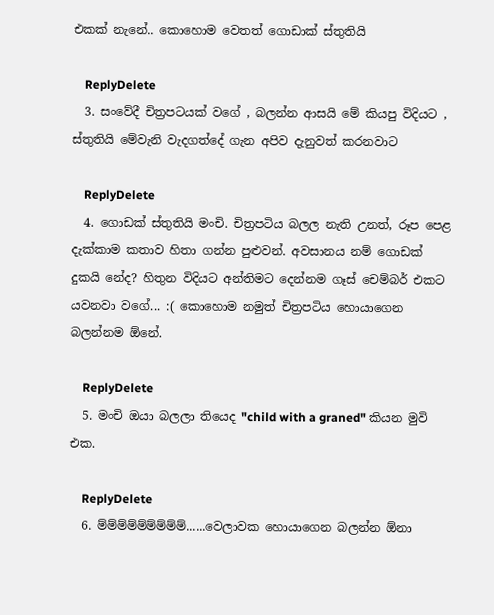එකක් නැනේ.. කොහොම වෙතත් ගොඩාක් ස්තුතියි

    ReplyDelete
  3. සංවේදී චිත්‍රපටයක් වගේ , බලන්න ආසයි මේ කියපු විදියට , ස්තුතියි මේවැනි වැදගත්දේ ගැන අපිව දැනුවත් කරනවාට

    ReplyDelete
  4. ගොඩක් ස්තුතියි මංචි. චිත්‍රපටිය බලල නැති උනත්, රූප පෙළ දැක්කාම කතාව හිතා ගන්න පුළුවන්. අවසානය නම් ගොඩක් දුකයි නේද? හිතුන විදියට අන්තිමට දෙන්නම ගෑස් චෙම්බර් එකට යවනවා වගේ... :( කොහොම නමුත් චිත්‍රපටිය හොයාගෙන බලන්නම ඕනේ.

    ReplyDelete
  5. මංචි ඔයා බලලා තියෙද "child with a graned" කියන මුවි එක.

    ReplyDelete
  6. ම්ම්ම්ම්ම්ම්ම්ම්ම්......වෙලාවක හොයාගෙන බලන්න ඕනා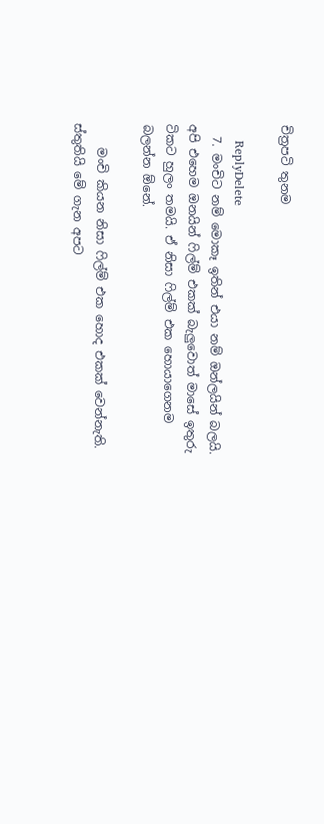චිත්‍රපටි තුනම

    ReplyDelete
  7. මංචිට නම් මොකෑ ඉතින් එයා නම් ඔන්ලයින් බලයි. අපි එහෙම ඔනයින් ෆිල්ම් එකක් බැලුවොත් මාසේ ඉතුරු ටිකට හුලං තමයි. ඒ නිසා ෆිල්ම් එක හොයාගෙනම බලන්න ඕනේ.

    මංචි කියන නිසා ෆිල්ම් එක හොද එකක් වෙන්නැති. ස්තුතියි මේ ගැන අපට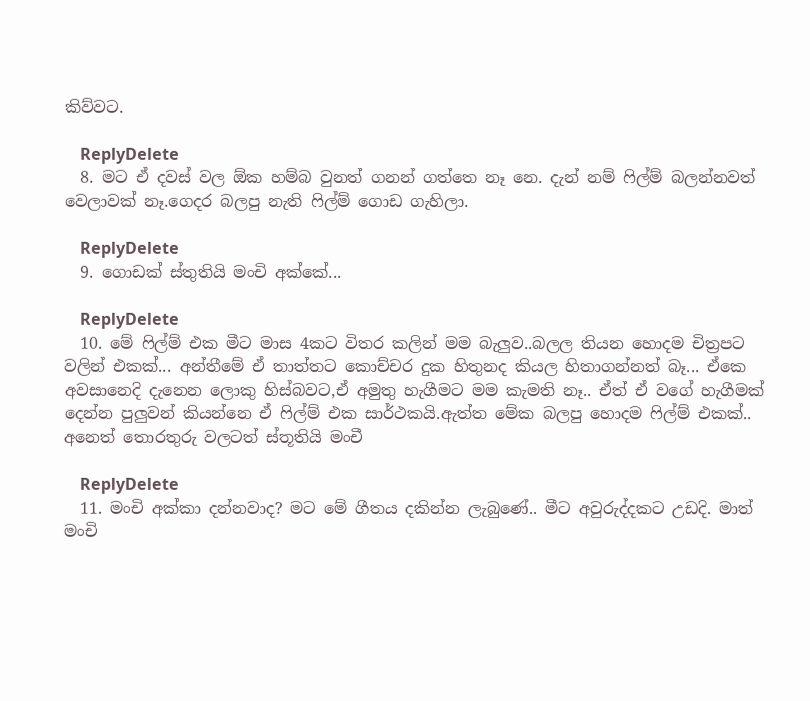කිව්වට.

    ReplyDelete
  8. මට ඒ දවස් වල ඕක හම්බ වුනත් ගනන් ගත්තෙ නෑ නෙ. දැන් නම් ෆිල්ම් බලන්නවත් වෙලාවක් නෑ.ගෙදර බලපු නැති ෆිල්ම් ගොඩ ගැහිලා.

    ReplyDelete
  9. ගොඩක් ස්තුතියි මංචි අක්කේ...

    ReplyDelete
  10. මේ ෆිල්ම් එක මීට මාස 4කට විතර කලින් මම බැලුව..බලල තියන හොදම චිත්‍රපට වලින් එකක්... අන්තීමේ ඒ තාත්තට කොච්චර දුක හිතුනද කියල හිතාගන්නත් බෑ... ඒකෙ අවසානෙදි දැනෙන ලොකු හිස්බවට,ඒ අමුතු හැගීමට මම කැමති නෑ.. ඒත් ඒ වගේ හැගීමක් දෙන්න පුලුවන් කියන්නෙ ඒ ෆිල්ම් එක සාර්ථකයි.ඇත්ත මේක බලපු හොදම ෆිල්ම් එකක්.. අනෙත් තොරතුරු වලටත් ස්තූතියි මංචී

    ReplyDelete
  11. මංචි අක්කා දන්නවාද? මට මේ ගීතය දකින්න ලැබුණේ.. මීට අවුරුද්දකට උඩදි. මාත් මංචි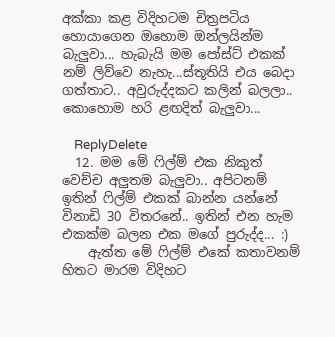අක්කා කළ විදිහටම චිත්‍රපටිය හොයාගෙන ඔහොම ඔන්ලයින්ම බැලුවා... හැබැයි මම පෝස්ට් එකක් නම් ලිව්වෙ නැහැ...ස්තූතියි එය බෙදා ගත්තාට.. අවුරුද්දකට කලින් බලලා.. කොහොම හරි ළඟදිත් බැලුවා...

    ReplyDelete
  12. මම මේ ෆිල්ම් එක නිකුත් වෙච්ච අලුතම බැලුවා.. අපිටනම් ඉතින් ෆිල්ම් එකක් බාන්න යන්නේ විනාඩි 30 විතරනේ.. ඉතින් එන හැම එකක්ම බලන එක මගේ පුරුද්ද... :)
    ඇත්ත මේ ෆිල්ම් එකේ කතාවනම් හිතට මාරම විදිහට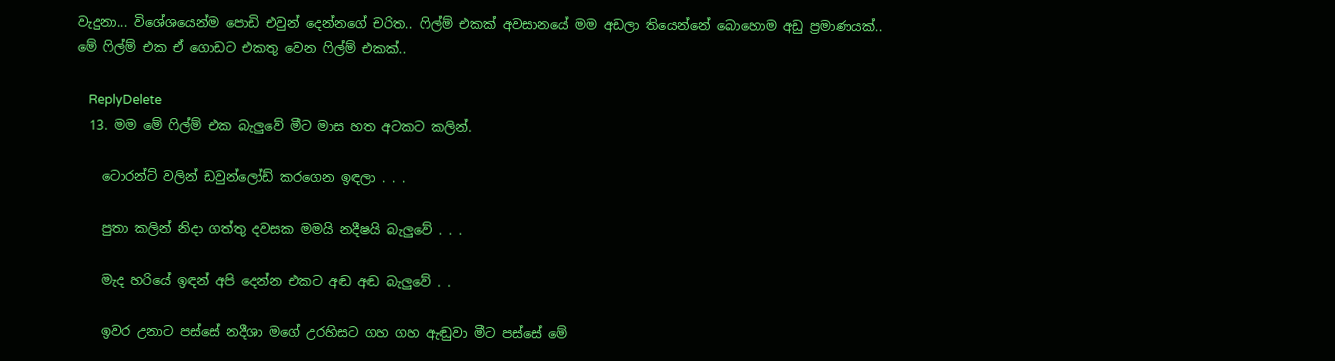වැදුනා... විශේශයෙන්ම පොඩි එවුන් දෙන්නගේ චරිත.. ෆිල්ම් එකක් අවසානයේ මම අඩලා තියෙන්නේ බොහොම අඩු ප්‍රමාණයක්.. මේ ෆිල්ම් එක ඒ ගොඩට එකතු වෙන ෆිල්ම් එකක්..

    ReplyDelete
  13. මම මේ ෆිල්ම් එක බැලුවේ මීට මාස හත අටකට කලින්.

    ටොරන්ට් වලින් ඩවුන්ලෝඩ් කරගෙන ඉඳලා . . .

    පුතා කලින් නිදා ගත්තු දවසක මමයි නදීෂයි බැලුවේ . . .

    මැද හරියේ ඉඳන් අපි දෙන්න එකට අඬ අඬ බැලුවේ . .

    ඉවර උනාට පස්සේ නදීශා මගේ උරහිසට ගහ ගහ ඇඬුවා මීට පස්සේ මේ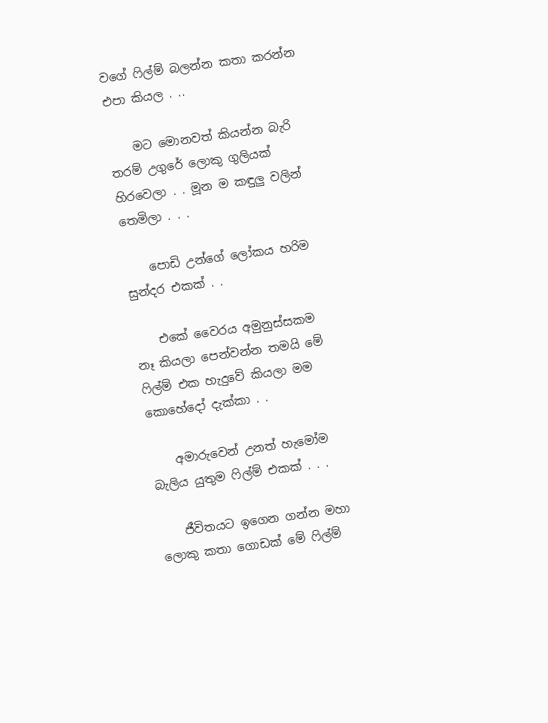වගේ ෆිල්ම් බලන්න කතා කරන්න එපා කියල . ..

    මට මොනවත් කියන්න බැරි තරම් උගුරේ ලොකු ගුලියක් හිරවෙලා . . මූන ම කඳුලු වලින් තෙමිලා . . .

    පොඩි උන්ගේ ලෝකය හරිම සුන්දර එකක් . .

    එකේ වෛරය අමුනුස්සකම නෑ කියලා පෙන්වන්න තමයි මේ ෆිල්ම් එක හැදුවේ කියලා මම කොහේදෝ දැක්කා . .

    අමාරුවෙන් උනත් හැමෝම බැලිය යුතුම ෆිල්ම් එකක් . . .

    ජීවිතයට ඉගෙන ගන්න මහා ලොකු කතා ගොඩක් මේ ෆිල්ම්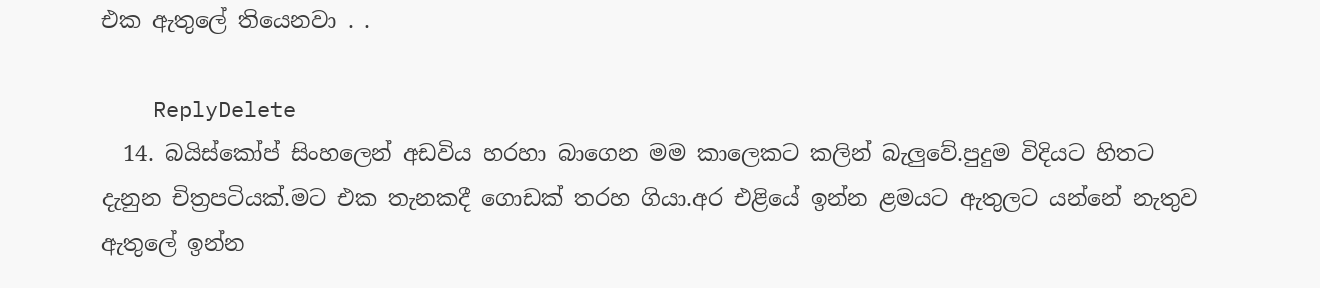එක ඇතුලේ තියෙනවා . .

    ReplyDelete
  14. බයිස්කෝප් සිංහලෙන් අඩවිය හරහා බාගෙන මම කාලෙකට කලින් බැලුවේ.පුදුම විදියට හිතට දැනුන චිත්‍රපටියක්.මට එක තැනකදී ගොඩක් තරහ ගියා.අර එළියේ ඉන්න ළමයට ඇතුලට යන්නේ නැතුව ඇතුලේ ඉන්න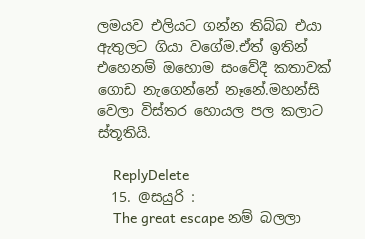ලමයව එලියට ගන්න තිබ්බ එයා ඇතුලට ගියා වගේම.ඒත් ඉතින් එහෙනම් ඔහොම සංවේදී කතාවක් ගොඩ නැගෙන්නේ නෑනේ.මහන්සි වෙලා විස්තර හොයල පල කලාට ස්තූතියි.

    ReplyDelete
  15. @සයුරි :
    The great escape නම් බලලා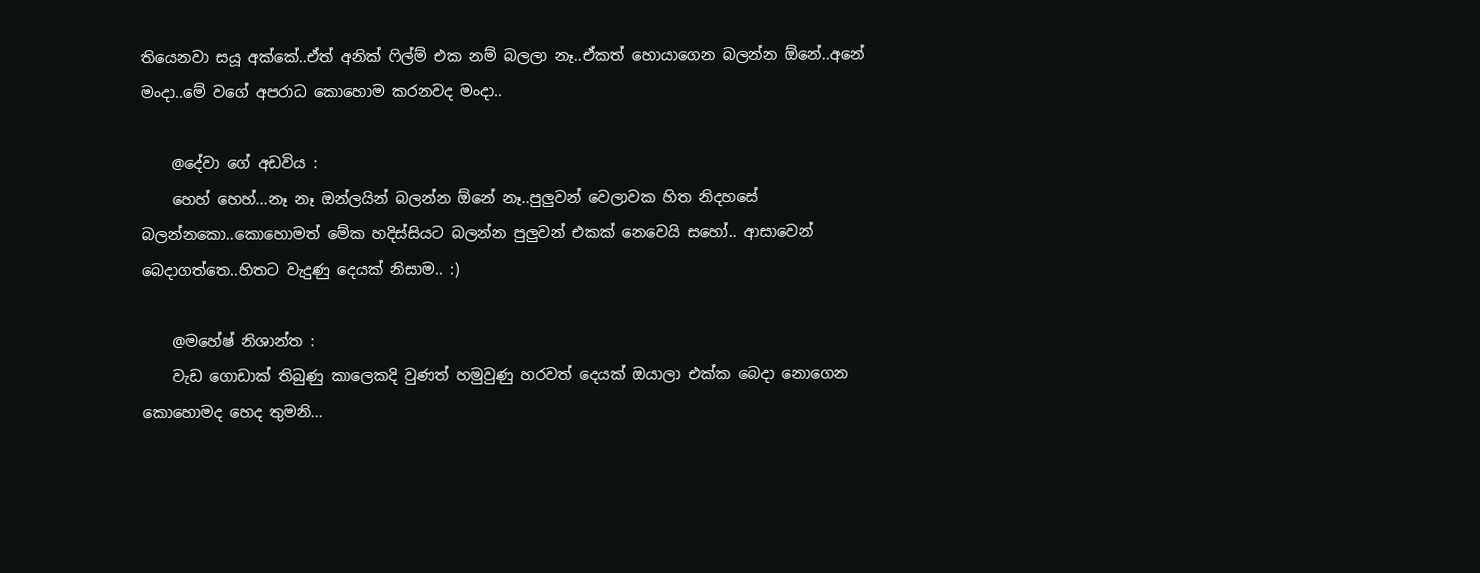තියෙනවා සයූ අක්කේ..ඒත් අනික් ෆිල්ම් එක නම් බලලා නෑ..ඒකත් හොයාගෙන බලන්න ඕනේ..අනේ මංදා..මේ වගේ අපරාධ කොහොම කරනවද මංදා..

    @දේවා ගේ අඩවිය :
    හෙහ් හෙහ්...නෑ නෑ ඔන්ලයින් බලන්න ඕනේ නෑ..පුලුවන් වෙලාවක හිත නිදහසේ බලන්නකො..කොහොමත් මේක හදිස්සියට බලන්න පුලුවන් එකක් නෙවෙයි සහෝ.. ආසාවෙන් බෙදාගත්තෙ..හිතට වැදුණු දෙයක් නිසාම.. :)

    @මහේෂ් නිශාන්ත :
    වැඩ ගොඩාක් තිබුණු කාලෙකදි වුණත් හමුවුණු හරවත් දෙයක් ඔයාලා එක්ක බෙදා නොගෙන කොහොමද හෙද තුමනි...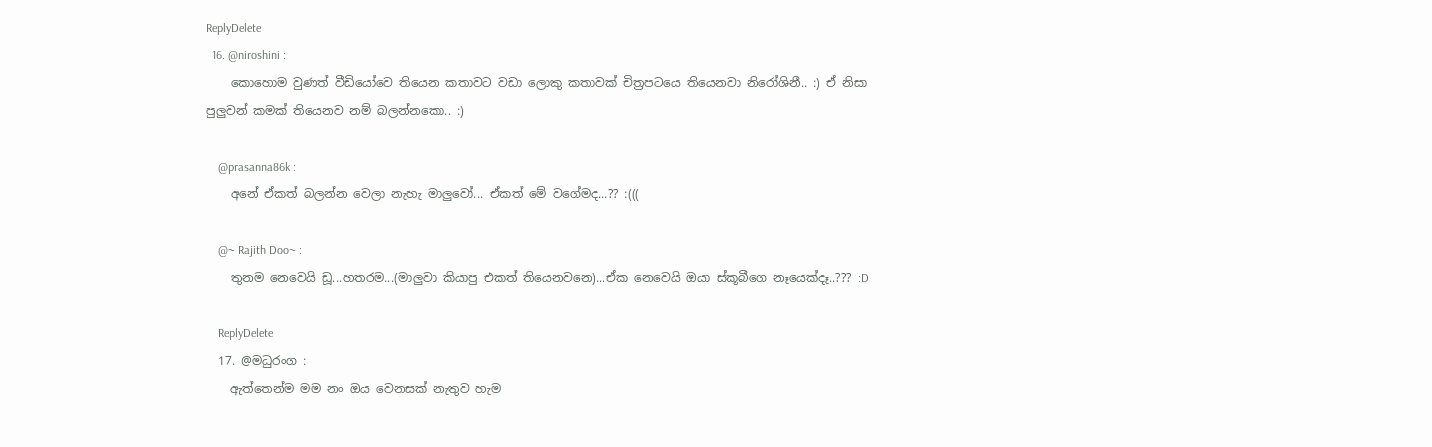ReplyDelete
  16. @niroshini :
    කොහොම වුණත් වීඩියෝවෙ තියෙන කතාවට වඩා ලොකු කතාවක් චිත්‍රපටයෙ තියෙනවා නිරෝශිනී.. :) ඒ නිසා පුලුවන් කමක් තියෙනව නම් බලන්නකො.. :)

    @prasanna86k :
    අනේ ඒකත් බලන්න වෙලා නැහැ මාලුවෝ... ඒකත් මේ වගේමද...?? :(((

    @~ Rajith Doo~ :
    තුනම නෙවෙයි ඩූ...හතරම...(මාලුවා කියාපු එකත් තියෙනවනෙ)...ඒක නෙවෙයි ඔයා ස්කූබීගෙ නෑයෙක්දෑ..??? :D

    ReplyDelete
  17. @මධුරංග :
    ඇත්තෙන්ම මම නං ඔය වෙනසක් නැතුව හැම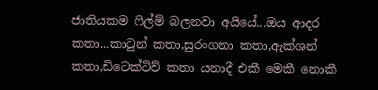ජාතියකම ෆිල්ම් බලනවා අයියේ...ඔය ආදර කතා...කාටුන් කතා,සුරංගනා කතා,ඇක්ශන් කතා,ඩිටෙක්ටිව් කතා යනාදී එකී මෙකී නොකී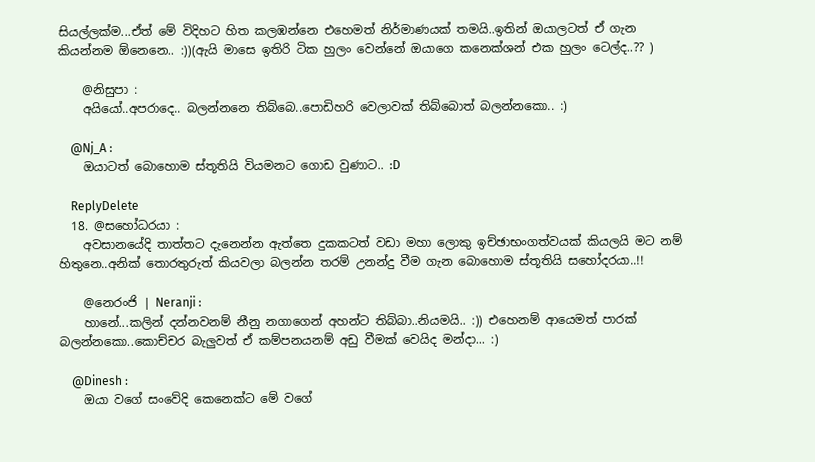සියල්ලක්ම...ඒත් මේ විදිහට හිත කලඹන්නෙ එහෙමත් නිර්මාණයක් තමයි..ඉතින් ඔයාලටත් ඒ ගැන කියන්නම ඕනෙනෙ.. :))(ඇයි මාසෙ ඉතිරි ටික හුලං වෙන්නේ ඔයාගෙ කනෙක්ශන් එක හුලං ටෙල්ද..?? )

    @නිසුපා :
    අයියෝ..අපරාදෙ.. බලන්නනෙ තිබ්බෙ..පොඩිහරි වෙලාවක් තිබ්බොත් බලන්නකො.. :)

    @Nj_A :
    ඔයාටත් බොහොම ස්තූතියි වියමනට ගොඩ වුණාට.. :D

    ReplyDelete
  18. @සහෝධරයා :
    අවසානයේදි තාත්තට දැනෙන්න ඇත්තෙ දුකකටත් වඩා මහා ලොකු ඉච්ඡාභංගත්වයක් කියලයි මට නම් හිතුනෙ..අනික් තොරතුරුත් කියවලා බලන්න තරම් උනන්දු වීම ගැන බොහොම ස්තූතියි සහෝදරයා..!!

    @නෙරංජි | Neranji :
    හානේ...කලින් දන්නවනම් නීනු නගාගෙන් අහන්ට තිබ්බා..නියමයි.. :)) එහෙනම් ආයෙමත් පාරක් බලන්නකො..කොච්චර බැලුවත් ඒ කම්පනයනම් අඩු වීමක් වෙයිද මන්දා... :)

    @Dinesh :
    ඔයා වගේ සංවේදි කෙනෙක්ට මේ වගේ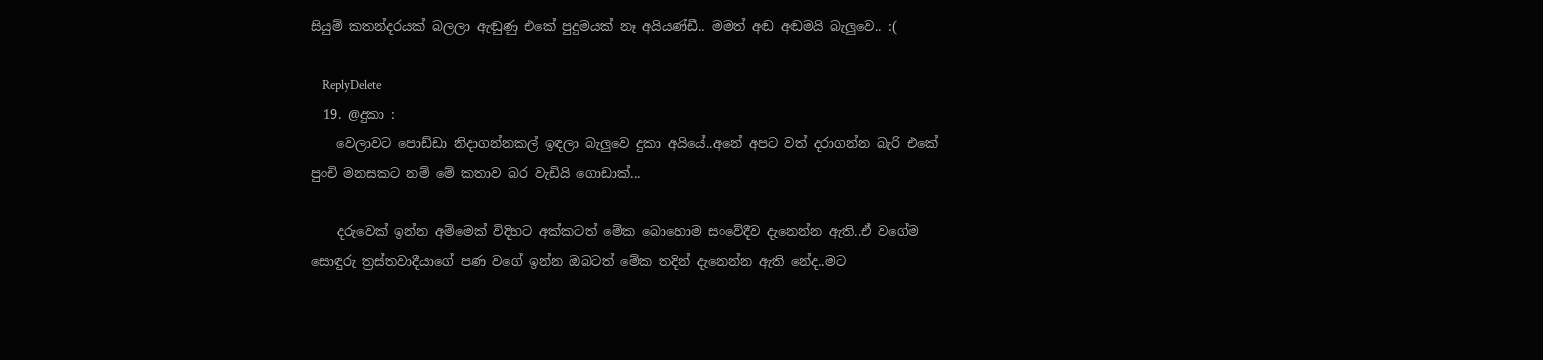සියුම් කතන්දරයක් බලලා ඇඬුණු එකේ පුදුමයක් නෑ අයියණ්ඩී.. මමත් අඬ අඬමයි බැලුවෙ.. :(

    ReplyDelete
  19. @දුකා :
    වෙලාවට පොඩ්ඩා නිදාගන්නකල් ඉඳලා බැලුවෙ දුකා අයියේ..අනේ අපට වත් දරාගන්න බැරි එකේ පුංචි මනසකට නම් මේ කතාව බර වැඩියි ගොඩාක්...

    දරුවෙක් ඉන්න අම්මෙක් විදිහට අක්කටත් මේක බොහොම සංවේදීව දැනෙන්න ඇති..ඒ වගේම සොඳුරු ත්‍රස්තවාදීයාගේ පණ වගේ ඉන්න ඔබටත් මේක තදින් දැනෙන්න ඇති නේද..මට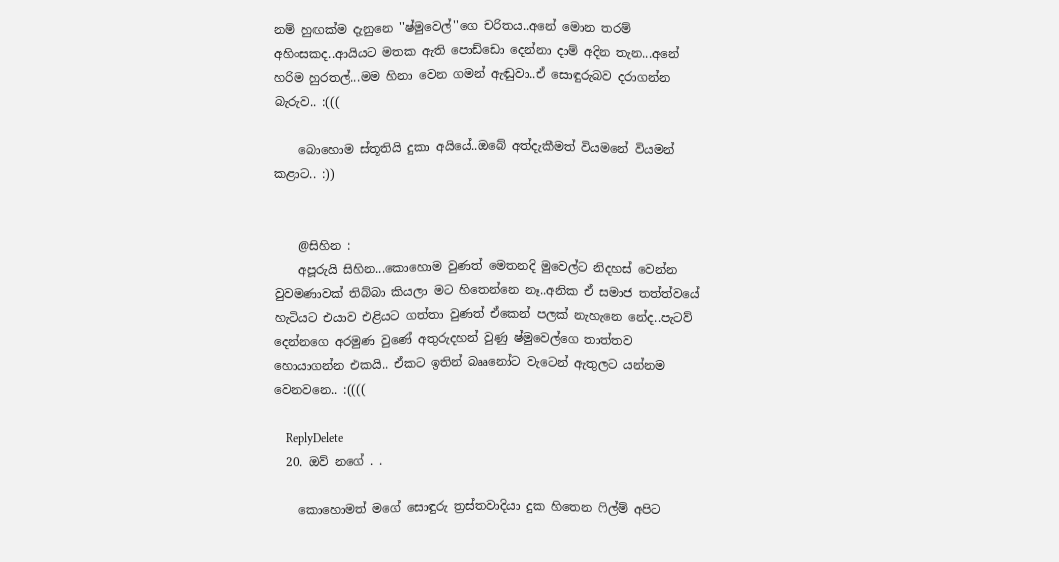නම් හුඟක්ම දැනුනෙ ''ෂ්මුවෙල්''ගෙ චරිතය..අනේ මොන තරම් අහිංසකද..ආයියට මතක ඇති පොඩ්ඩො දෙන්නා දාම් අදින තැන...අනේ හරිම හුරතල්...මම හිනා වෙන ගමන් ඇඬුවා..ඒ සොඳුරුබව දරාගන්න බැරුව.. :(((

    බොහොම ස්තූතියි දුකා අයියේ..ඔබේ අත්දැකීමත් වියමනේ වියමන් කළාට.. :))


    @සිහින :
    අපූරුයි සිහින...කොහොම වුණත් මෙතනදි මුවෙල්ට නිදහස් වෙන්න වුවමණාවක් තිබ්බා කියලා මට හිතෙන්නෙ නෑ..අනික ඒ සමාජ තත්ත්වයේ හැටියට එයාව එළියට ගත්තා වුණත් ඒකෙන් පලක් නැහැනෙ නේද..පැටව් දෙන්නගෙ අරමුණ වුණේ අතුරුදහන් වුණු ෂ්මුවෙල්ගෙ තාත්තව හොයාගන්න එකයි.. ඒකට ඉතින් බෲනෝට වැටෙන් ඇතුලට යන්නම වෙනවනෙ.. :((((

    ReplyDelete
  20. ඔව් නගේ . .

    කොහොමත් මගේ සොඳුරු ත්‍රස්තවාදියා දුක හිතෙන ෆිල්ම් අපිට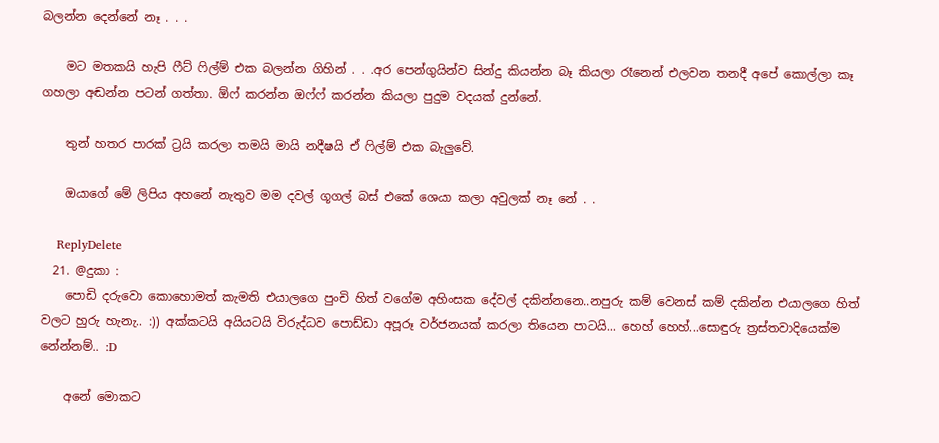බලන්න දෙන්නේ නෑ . . .

    මට මතකයි හැපි ෆීට් ෆිල්ම් එක බලන්න ගිහින් . . .අර පෙන්ගුයින්ව සින්දු කියන්න බෑ කියලා රෑනෙන් එලවන තනදී අපේ කොල්ලා කෑ ගහලා අඬන්න පටන් ගත්තා. ඕෆ් කරන්න ඔෆ්ෆ් කරන්න කියලා පුදුම වදයක් දුන්නේ.

    තුන් හතර පාරක් ට්‍රයි කරලා තමයි මායි නදීෂයි ඒ ෆිල්ම් එක බැලුවේ.

    ඔයාගේ මේ ලිපිය අහනේ නැතුව මම දවල් ගූගල් බස් එකේ ශෙයා කලා අවුලක් නෑ නේ . .

    ReplyDelete
  21. @දුකා :
    පොඩි දරුවො කොහොමත් කැමති එයාලගෙ පුංචි හිත් වගේම අහිංසක දේවල් දකින්නනෙ..නපුරු කම් වෙනස් කම් දකින්න එයාලගෙ හිත් වලට හුරු හැනැ.. :)) අක්කටයි අයියටයි විරුද්ධව පොඩ්ඩා අපූරූ වර්ජනයක් කරලා තියෙන පාටයි... හෙහ් හෙහ්...සොඳුරු ත්‍රස්තවාදියෙක්ම නේන්නම්.. :D

    අනේ මොකට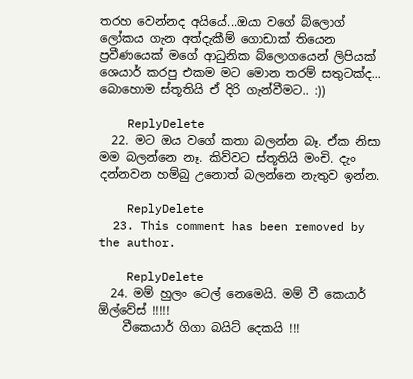තරහ වෙන්නද අයියේ...ඔයා වගේ බ්ලොග් ලෝකය ගැන අත්දැකීම් ගොඩාක් තියෙන ප්‍රවීණයෙක් මගේ ආධුනික බ්ලොගයෙන් ලිපියක් ශෙයාර් කරපු එකම මට මොන තරම් සතුටක්ද... බොහොම ස්තූතියි ඒ දිරි ගැන්වීමට.. :))

    ReplyDelete
  22. මට ඔය වගේ කතා බලන්න බෑ. ඒක නිසා මම බලන්නෙ නෑ. කිව්වට ස්තූතියි මංචි. දැං දන්නවන හම්බු උනොත් බලන්නෙ නැතුව ඉන්න.

    ReplyDelete
  23. This comment has been removed by the author.

    ReplyDelete
  24. මම් හුලං ටෙල් නෙමෙයි. මම් වී කෙයාර් ඕල්වේස් !!!!!
    වීකෙයාර් ගිගා බයිට් දෙකයි !!!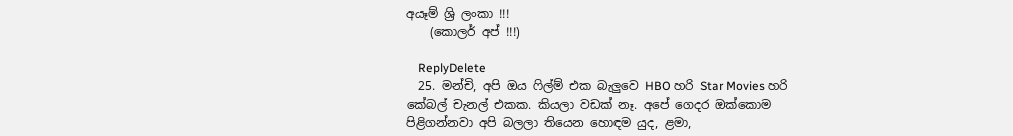අයෑම් ශ්‍රි ලංකා !!!
    (කොලර් අප් !!!)

    ReplyDelete
  25. මන්චි, අපි ඔය ‍ෆිල්ම් එක බැලුවෙ HBO හරි Star Movies හරි කේබල් චැනල් එකක. කියලා වඩක් නෑ. අපේ ගෙදර ඔක්කොම පිළිගන්නවා අපි බලලා තියෙන හොඳම යුද, ළමා,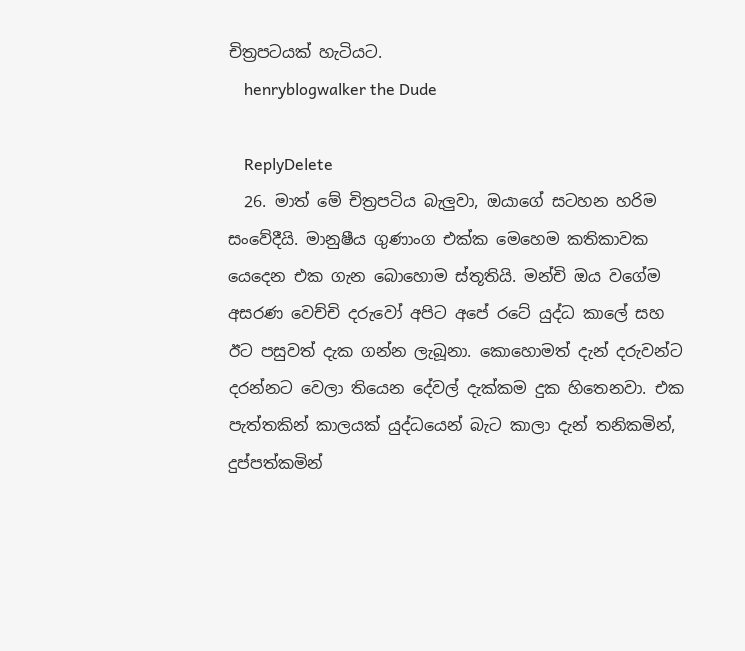චිත්‍රපටයක් හැටියට.
    henryblogwalker the Dude

    ReplyDelete
  26. මාත් මේ චිත්‍රපටිය බැලුවා, ඔයාගේ සටහන හරිම සංවේදීයි. මානුෂීය ගුණාංග එක්ක මෙහෙම කතිකාවක යෙදෙන එක ගැන බොහොම ස්තූතියි. මන්චි ඔය වගේම අසරණ වෙච්චි දරුවෝ අපිට අපේ රටේ යුද්ධ කාලේ සහ ඊට පසුවත් දැක ගන්න ලැබූනා. කොහොමත් දැන් දරුවන්ට දරන්නට වෙලා තියෙන දේවල් දැක්කම දුක හිතෙනවා. එක පැත්තකින් කාලයක් යුද්ධයෙන් බැට කාලා දැන් තනිකමින්, දුප්පත්කමින්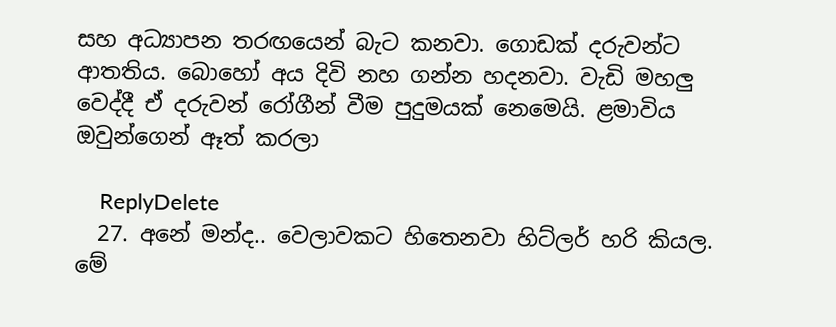සහ අධ්‍යාපන තරඟයෙන් බැට කනවා. ගොඩක් දරුවන්ට ආතතිය. බොහෝ අය දිවි නහ ගන්න හදනවා. වැඩි මහලු වෙද්දී ඒ දරුවන් රෝගීන් වීම පුදුමයක් නෙමෙයි. ළමාවිය ඔවුන්ගෙන් ඈත් කරලා

    ReplyDelete
  27. අනේ මන්ද.. වෙලාවකට හිතෙනවා හිට්ලර් හරි කියල. මේ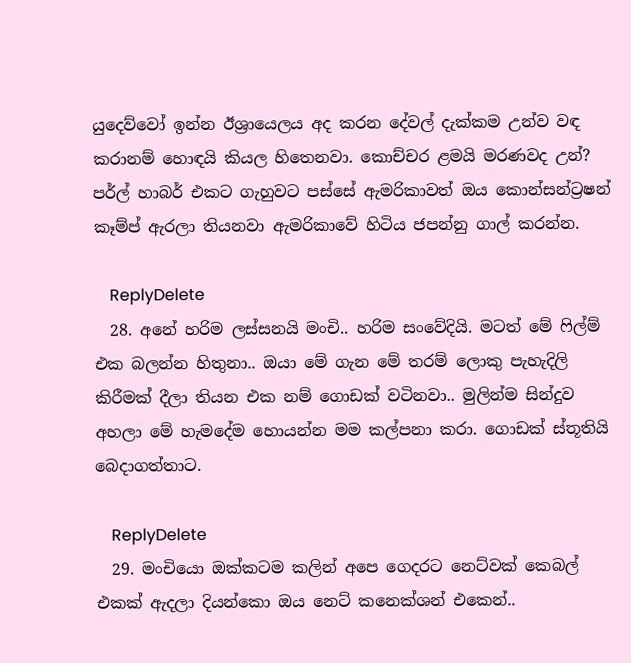යුදෙව්වෝ ඉන්න ඊශ්‍රායෙලය අද කරන දේවල් දැක්කම උන්ව වඳ කරානම් හොඳයි කියල හිතෙනවා. කොච්චර ළමයි මරණවද උන්? පර්ල් හාබර් එකට ගැහුවට පස්සේ ඇමරිකාවත් ඔය කොන්සන්ට්‍රෂන් කෑම්ප් ඇරලා තියනවා ඇමරිකාවේ හිටිය ජපන්නු ගාල් කරන්න.

    ReplyDelete
  28. අනේ හරිම ලස්සනයි මංචි.. හරිම සංවේදියි. මටත් මේ ෆිල්ම් එක බලන්න හිතුනා.. ඔයා මේ ගැන මේ තරම් ලොකු පැහැදිලි කිරීමක් දීලා තියන එක නම් ගොඩක් වටිනවා.. මුලින්ම සින්දුව අහලා මේ හැමදේම හොයන්න මම කල්පනා කරා. ගොඩක් ස්තූතියි බෙදාගත්තාට.

    ReplyDelete
  29. මංචියො ඔක්කටම කලින් අපෙ ගෙදරට නෙට්වක් කෙබල් එකක් ඇදලා දියන්කො ඔය නෙට් කනෙක්ශන් එකෙන්..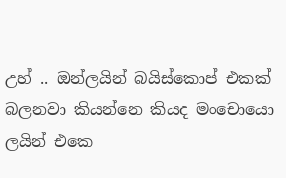උහ් .. ඔන්ලයින් බයිස්කොප් එකක් බලනවා කියන්නෙ කියද මංචොයො ලයින් එකෙ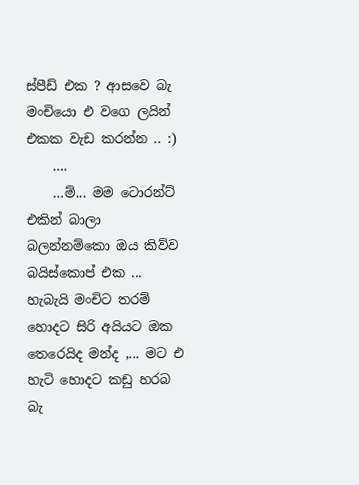ස්පීඩ් එක ? ආසවෙ බැ මංචියො එ වගෙ ලයින් එකක වැඩ කරන්න .. :)
    ….
    …ම්... මම ටොරන්ට් එකින් බාලා බලන්නම්කො ඔය කිව්ව බයිස්කොප් එක ... හැබැයි මංචිට තරම් හොදට සිරි අයියට ඔක තෙරෙයිද මන්ද ,... මට එ හැටි හොදට කඩු හරබ බැ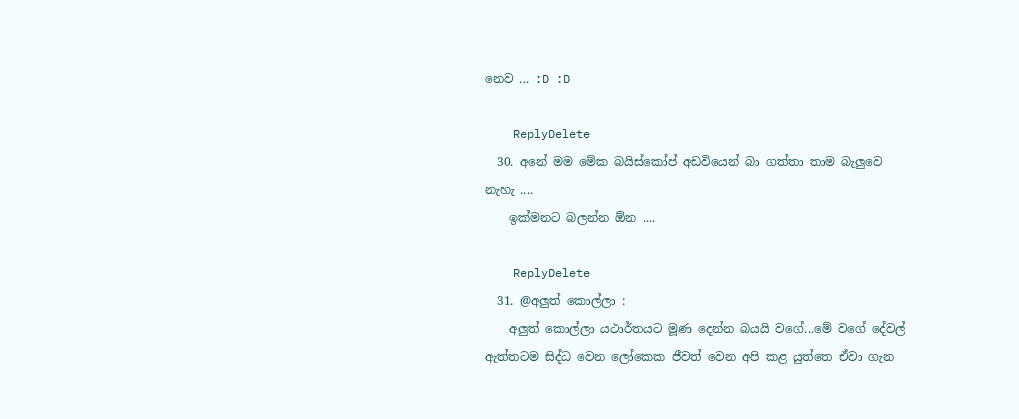නෙව ... :D :D

    ReplyDelete
  30. අනේ මම මේක බයිස්කෝප් අඩවියෙන් බා ගත්තා තාම බැලුවෙ නැහැ ....
    ඉක්මනට බලන්න ඕන ....

    ReplyDelete
  31. @අලුත් කොල්ලා :
    අලුත් කොල්ලා යථාර්තයට මූණ දෙන්න බයයි වගේ...මේ වගේ දේවල් ඇත්තටම සිද්ධ වෙන ලෝකෙක ජීවත් වෙන අපි කළ යුත්තෙ ඒවා ගැන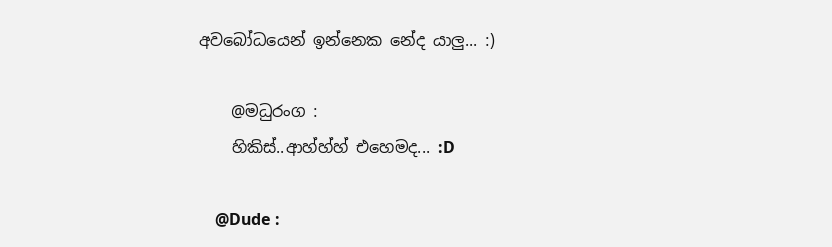අවබෝධයෙන් ඉන්නෙක නේද යාලු... :)

    @මධුරංග :
    හිකිස්..ආහ්හ්හ් එහෙමද... :D

    @Dude :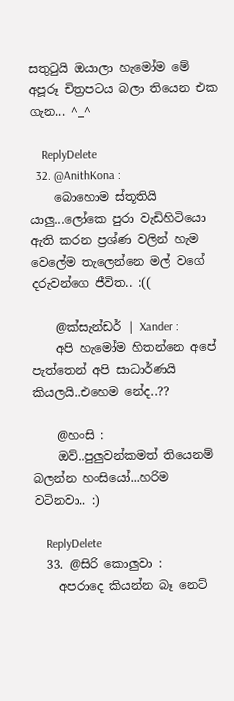සතුටුයි ඔයාලා හැමෝම මේ අපූරූ චිත්‍රපටය බලා තියෙන එක ගැන... ^_^

    ReplyDelete
  32. @AnithKona :
    බොහොම ස්තූතියි යාලු...ලෝකෙ පුරා වැඩිහිටියො ඇති කරන ප්‍රශ්ණ වලින් හැම වෙලේම තැලෙන්නෙ මල් වගේ දරුවන්ගෙ ජීවිත.. :((

    @ක්සැන්ඩර් | Xander :
    අපි හැමෝම හිතන්නෙ අපේ පැත්තෙන් අපි සාධාර්ණයි කියලයි..එහෙම නේද..??

    @හංසි :
    ඔව්..පුලුවන්කමත් තියෙනම් බලන්න හංසියෝ...හරිම වටිනවා.. :)

    ReplyDelete
  33. @සිරි කොලුවා :
    අපරාදෙ කියන්න බෑ නෙට්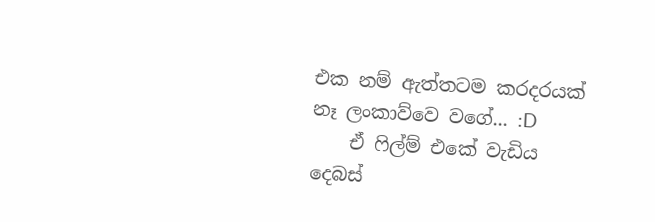එක නම් ඇත්තටම කරදරයක් නෑ ලංකාව්වෙ වගේ... :D
    ඒ ෆිල්ම් එකේ වැඩිය දෙබස්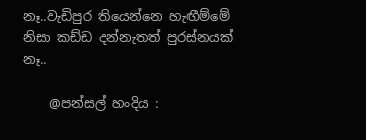නෑ..වැඩිපුර තියෙන්නෙ හැඟීම්මේ නිසා කඩ්ඩ දන්නැතත් පුරස්නයක් නෑ..

    @පන්සල් හංදිය :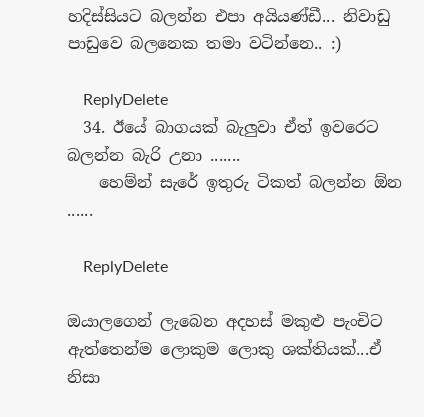හදිස්සියට බලන්න එපා අයියණ්ඩී... නිවාඩු පාඩුවෙ බලනෙක තමා වටින්නෙ.. :)

    ReplyDelete
  34. ඊයේ බාගයක් බැලුවා ඒත් ඉවරෙට බලන්න බැරි උනා .......
    හෙම්න් සැරේ ඉතුරු ටිකත් බලන්න ඕන ......

    ReplyDelete

ඔයාලගෙන් ලැබෙන අදහස් මකුළු පැංචිට ඇත්තෙන්ම ලොකුම ලොකු ශක්තියක්...ඒ නිසා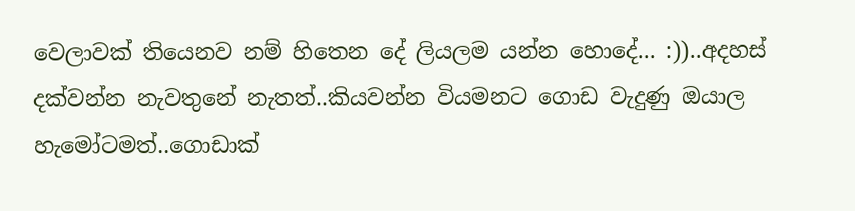වෙලාවක් තියෙනව නම් හිතෙන දේ ලියලම යන්න හොදේ... :))..අදහස් දක්වන්න නැවතුනේ නැතත්..කියවන්න වියමනට ගොඩ වැදුණු ඔයාල හැමෝටමත්..ගොඩාක්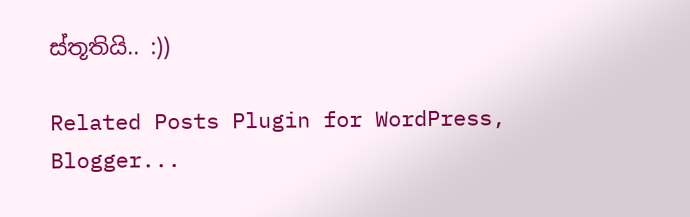ස්තූතියි.. :))

Related Posts Plugin for WordPress, Blogger...